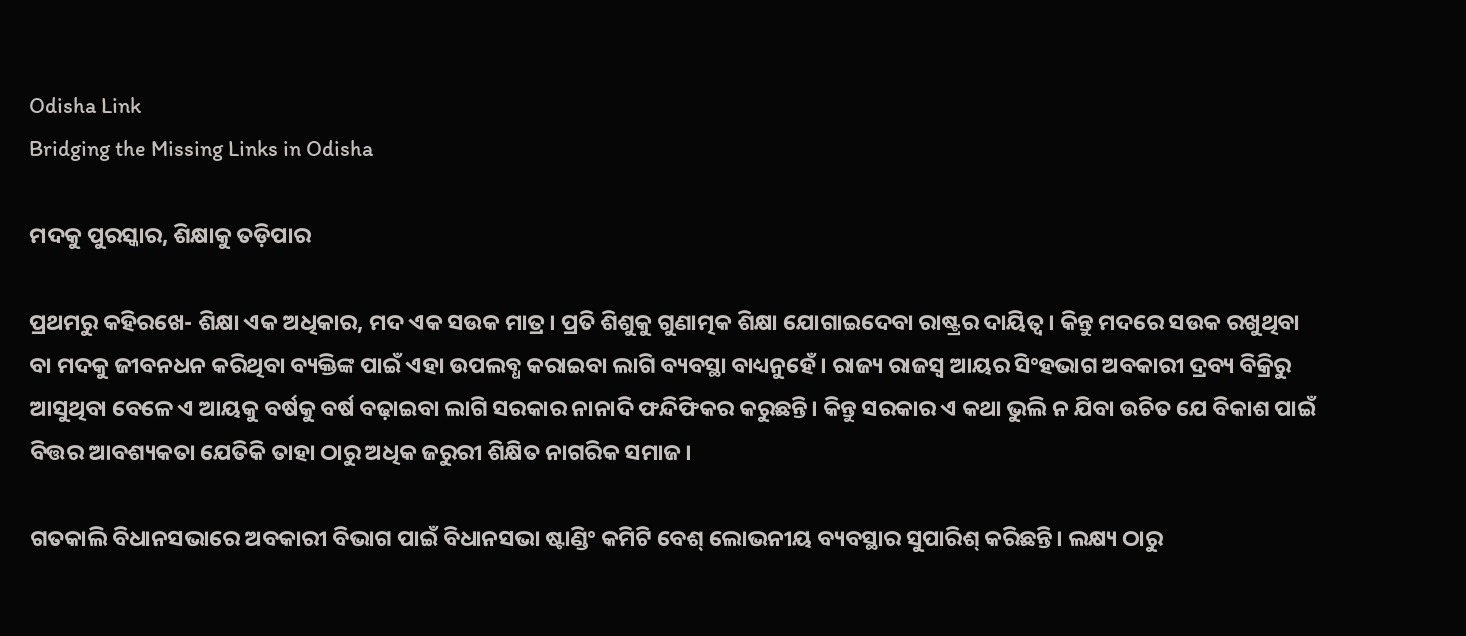Odisha Link
Bridging the Missing Links in Odisha

ମଦକୁ ପୁରସ୍କାର, ଶିକ୍ଷାକୁ ତଡ଼ିପାର

ପ୍ରଥମରୁ କହିରଖେ- ଶିକ୍ଷା ଏକ ଅଧିକାର, ମଦ ଏକ ସଉକ ମାତ୍ର। ପ୍ରତି ଶିଶୁକୁ ଗୁଣାତ୍ମକ ଶିକ୍ଷା ଯୋଗାଇଦେବା ରାଷ୍ଟ୍ରର ଦାୟିତ୍ବ। କିନ୍ତୁ ମଦରେ ସଉକ ରଖୁଥିବା ବା ମଦକୁ ଜୀବନଧନ କରିଥିବା ବ୍ୟକ୍ତିଙ୍କ ପାଇଁ ଏହା ଉପଲବ୍ଧ କରାଇବା ଲାଗି ବ୍ୟବସ୍ଥା ବାଧ୍ୟନୁହେଁ। ରାଜ୍ୟ ରାଜସ୍ବ ଆୟର ସିଂହଭାଗ ଅବକାରୀ ଦ୍ରବ୍ୟ ବିକ୍ରିରୁ ଆସୁଥିବା ବେଳେ ଏ ଆୟକୁ ବର୍ଷକୁ ବର୍ଷ ବଢ଼ାଇବା ଲାଗି ସରକାର ନାନାଦି ଫନ୍ଦିଫିକର କରୁଛନ୍ତି। କିନ୍ତୁ ସରକାର ଏ କଥା ଭୁଲି ନ ଯିବା ଉଚିତ ଯେ ବିକାଶ ପାଇଁ ବିତ୍ତର ଆବଶ୍ୟକତା ଯେତିକି ତାହା ଠାରୁ ଅଧିକ ଜରୁରୀ ଶିକ୍ଷିତ ନାଗରିକ ସମାଜ।

ଗତକାଲି ବିଧାନସଭାରେ ଅବକାରୀ ବିଭାଗ ପାଇଁ ବିଧାନସଭା ଷ୍ଟାଣ୍ଡିଂ କମିଟି ବେଶ୍‌ ଲୋଭନୀୟ ବ୍ୟବସ୍ଥାର ସୁପାରିଶ୍‌ କରିଛନ୍ତି। ଲକ୍ଷ୍ୟ ଠାରୁ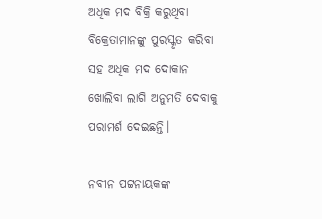ଅଧିକ ମଦ ବିକ୍ରି କରୁଥିବା ବିକ୍ରେତାମାନଙ୍କୁ ପୁରସ୍କୃତ କରିବା ସହ ଅଧିକ ମଦ ଦୋକାନ ଖୋଲିବା ଲାଗି ଅନୁମତି ଦେବାକୁ ପରାମର୍ଶ ଦେଇଛନ୍ତି।

ନବୀନ ପଟ୍ଟନାୟକଙ୍କ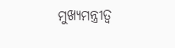ମୁଖ୍ୟମନ୍ତ୍ରୀତ୍ବ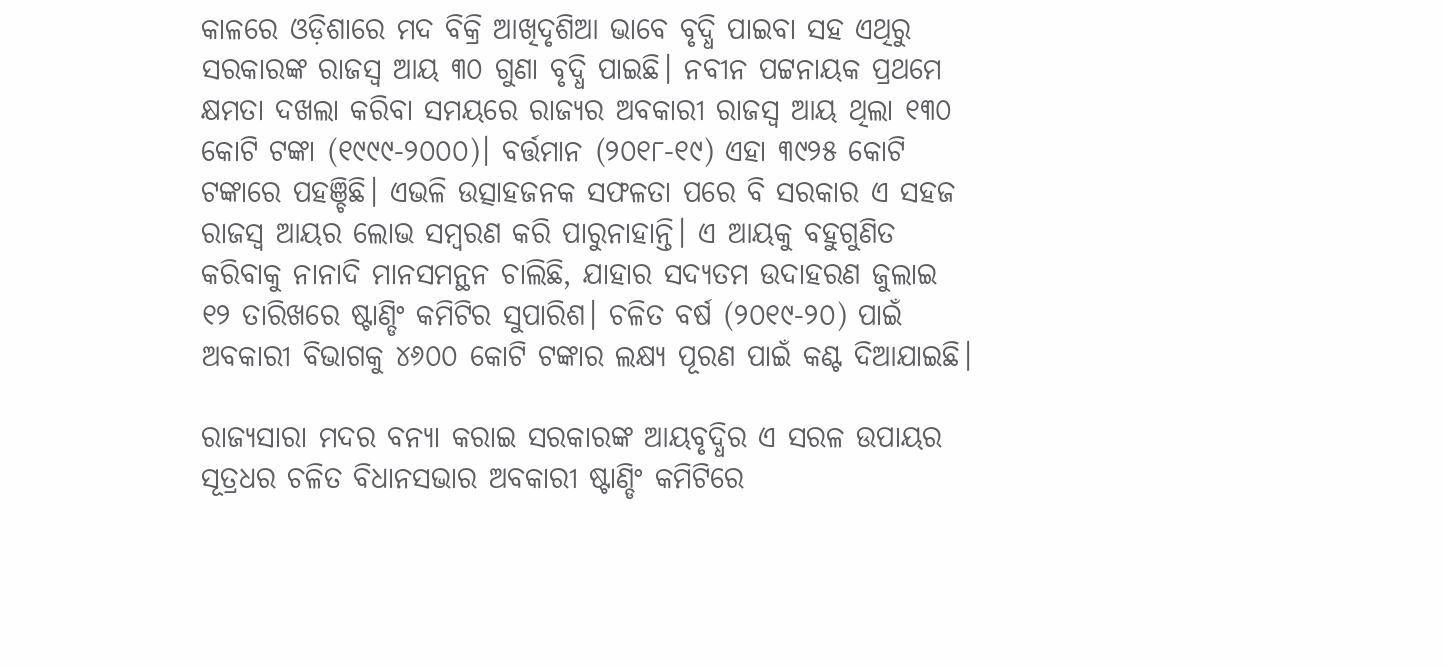କାଳରେ ଓଡ଼ିଶାରେ ମଦ ବିକ୍ରି ଆଖିଦୃଶିଆ ଭାବେ ବୃଦ୍ଧି ପାଇବା ସହ ଏଥିରୁ ସରକାରଙ୍କ ରାଜସ୍ବ ଆୟ ୩୦ ଗୁଣା ବୃଦ୍ଧି ପାଇଛି। ନବୀନ ପଟ୍ଟନାୟକ ପ୍ରଥମେ କ୍ଷମତା ଦଖଲା କରିବା ସମୟରେ ରାଜ୍ୟର ଅବକାରୀ ରାଜସ୍ବ ଆୟ ଥିଲା ୧୩୦ କୋଟି ଟଙ୍କା (୧୯୯୯-୨୦୦୦)। ବର୍ତ୍ତମାନ (୨୦୧୮-୧୯) ଏହା ୩୯୨୫ କୋଟି ଟଙ୍କାରେ ପହଞ୍ଚିଛି। ଏଭଳି ଉତ୍ସାହଜନକ ସଫଳତା ପରେ ବି ସରକାର ଏ ସହଜ ରାଜସ୍ବ ଆୟର ଲୋଭ ସମ୍ବରଣ କରି ପାରୁନାହାନ୍ତି। ଏ ଆୟକୁ ବହୁଗୁଣିତ କରିବାକୁ ନାନାଦି ମାନସମନ୍ଥନ ଚାଲିଛି, ଯାହାର ସଦ୍ୟତମ ଉଦାହରଣ ଜୁଲାଇ ୧୨ ତାରିଖରେ ଷ୍ଟାଣ୍ଡିଂ କମିଟିର ସୁପାରିଶ। ଚଳିତ ବର୍ଷ (୨୦୧୯-୨୦) ପାଇଁ ଅବକାରୀ ବିଭାଗକୁ ୪୬୦୦ କୋଟି ଟଙ୍କାର ଲକ୍ଷ୍ୟ ପୂରଣ ପାଇଁ କଣ୍ଟ ଦିଆଯାଇଛି।

ରାଜ୍ୟସାରା ମଦର ବନ୍ୟା କରାଇ ସରକାରଙ୍କ ଆୟବୃଦ୍ଧିର ଏ ସରଳ ଉପାୟର ସୂତ୍ରଧର ଚଳିତ ବିଧାନସଭାର ଅବକାରୀ ଷ୍ଟାଣ୍ଡିଂ କମିଟିରେ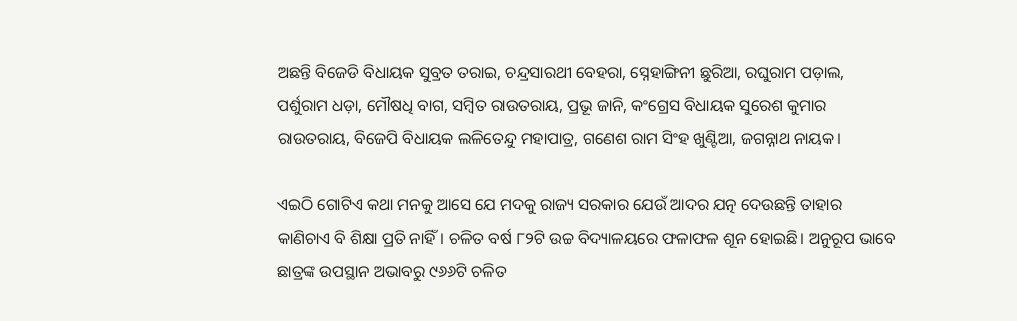ଅଛନ୍ତି ବିଜେଡି ବିଧାୟକ ସୁବ୍ରତ ତରାଇ, ଚନ୍ଦ୍ରସାରଥୀ ବେହରା, ସ୍ନେହାଙ୍ଗିନୀ ଛୁରିଆ, ରଘୁରାମ ପଡ଼ାଲ, ପର୍ଶୁରାମ ଧଡ଼ା, ମୌଷଧି ବାଗ, ସମ୍ବିତ ରାଉତରାୟ, ପ୍ରଭୂ ଜାନି, କଂଗ୍ରେସ ବିଧାୟକ ସୁରେଶ କୁମାର ରାଉତରାୟ, ବିଜେପି ବିଧାୟକ ଲଳିତେନ୍ଦୁ ମହାପାତ୍ର, ଗଣେଶ ରାମ ସିଂହ ଖୁଣ୍ଟିଆ, ଜଗନ୍ନାଥ ନାୟକ।

ଏଇଠି ଗୋଟିଏ କଥା ମନକୁ ଆସେ ଯେ ମଦକୁ ରାଜ୍ୟ ସରକାର ଯେଉଁ ଆଦର ଯତ୍ନ ଦେଉଛନ୍ତି ତାହାର କାଣିଚାଏ ବି ଶିକ୍ଷା ପ୍ରତି ନାହିଁ। ଚଳିତ ବର୍ଷ ୮୨ଟି ଉଚ୍ଚ ବିଦ୍ୟାଳୟରେ ଫଳାଫଳ ଶୂନ ହୋଇଛି। ଅନୁରୂପ ଭାବେ ଛାତ୍ରଙ୍କ ଉପସ୍ଥାନ ଅଭାବରୁ ୯୬୬ଟି ଚଳିତ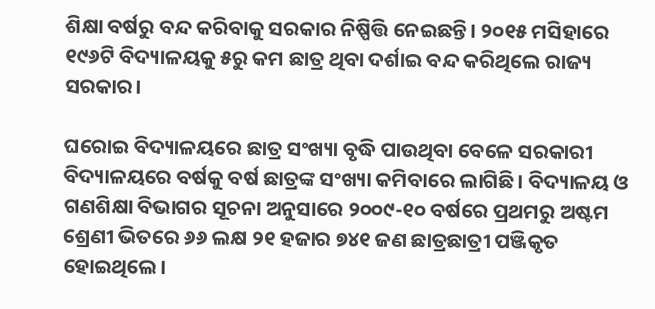ଶିକ୍ଷା ବର୍ଷରୁ ବନ୍ଦ କରିବାକୁ ସରକାର ନିଷ୍ପିତ୍ତି ନେଇଛନ୍ତି। ୨୦୧୫ ମସିହାରେ ୧୯୬ଟି ବିଦ୍ୟାଳୟକୁ ୫ରୁ କମ ଛାତ୍ର ଥିବା ଦର୍ଶାଇ ବନ୍ଦ କରିଥିଲେ ରାଜ୍ୟ ସରକାର।

ଘରୋଇ ବିଦ୍ୟାଳୟରେ ଛାତ୍ର ସଂଖ୍ୟା ବୃଦ୍ଧି ପାଉଥିବା ବେଳେ ସରକାରୀ ବିଦ୍ୟାଳୟରେ ବର୍ଷକୁ ବର୍ଷ ଛାତ୍ରଙ୍କ ସଂଖ୍ୟା କମିବାରେ ଲାଗିଛି। ବିଦ୍ୟାଳୟ ଓ ଗଣଶିକ୍ଷା ବିଭାଗର ସୂଚନା ଅନୁସାରେ ୨୦୦୯-୧୦ ବର୍ଷରେ ପ୍ରଥମରୁ ଅଷ୍ଟମ ଶ୍ରେଣୀ ଭିତରେ ୬୬ ଲକ୍ଷ ୨୧ ହଜାର ୭୪୧ ଜଣ ଛାତ୍ରଛାତ୍ରୀ ପଞ୍ଜିକୃତ ହୋଇଥିଲେ।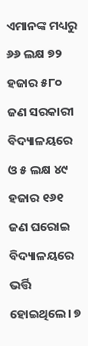ଏମାନଙ୍କ ମଧ୍ୟରୁ ୬୬ ଲକ୍ଷ ୭୨ ହଜାର ୫୮୦ ଜଣ ସରକାରୀ ବିଦ୍ୟାଳୟରେ ଓ ୫ ଲକ୍ଷ ୪୯ ହଜାର ୧୬୧ ଜଣ ଘରୋଇ ବିଦ୍ୟାଳୟରେ ଭର୍ତ୍ତି ହୋଇଥିଲେ। ୭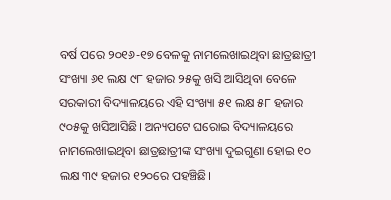ବର୍ଷ ପରେ ୨୦୧୬-୧୭ ବେଳକୁ ନାମଲେଖାଇଥିବା ଛାତ୍ରଛାତ୍ରୀ ସଂଖ୍ୟା ୬୧ ଲକ୍ଷ ୯୮ ହଜାର ୨୫କୁ ଖସି ଆସିଥିବା ବେଳେ ସରକାରୀ ବିଦ୍ୟାଳୟରେ ଏହି ସଂଖ୍ୟା ୫୧ ଲକ୍ଷ ୫୮ ହଜାର ୯୦୫କୁ ଖସିଆସିଛି। ଅନ୍ୟପଟେ ଘରୋଇ ବିଦ୍ୟାଳୟରେ ନାମଲେଖାଇଥିବା ଛାତ୍ରଛାତ୍ରୀଙ୍କ ସଂଖ୍ୟା ଦୁଇଗୁଣା ହୋଇ ୧୦ ଲକ୍ଷ ୩୯ ହଜାର ୧୨୦ରେ ପହଞ୍ଚିଛି।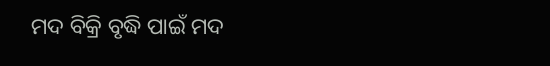ମଦ ବିକ୍ରି ବୃଦ୍ଧି ପାଇଁ ମଦ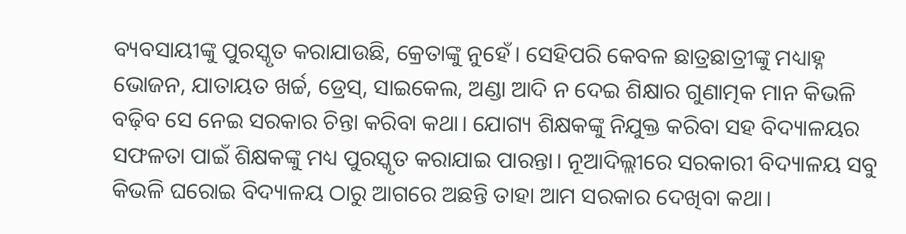ବ୍ୟବସାୟୀଙ୍କୁ ପୁରସ୍କୃତ କରାଯାଉଛି, କ୍ରେତାଙ୍କୁ ନୁହେଁ। ସେହିପରି କେବଳ ଛାତ୍ରଛାତ୍ରୀଙ୍କୁ ମଧ୍ୟାହ୍ନ ଭୋଜନ, ଯାତାୟତ ଖର୍ଚ୍ଚ, ଡ୍ରେସ୍, ସାଇକେଲ, ଅଣ୍ଡା ଆଦି ନ ଦେଇ ଶିକ୍ଷାର ଗୁଣାତ୍ମକ ମାନ କିଭଳି ବଢ଼ିବ ସେ ନେଇ ସରକାର ଚିନ୍ତା କରିବା କଥା। ଯୋଗ୍ୟ ଶିକ୍ଷକଙ୍କୁ ନିଯୁକ୍ତ କରିବା ସହ ବିଦ୍ୟାଳୟର ସଫଳତା ପାଇଁ ଶିକ୍ଷକଙ୍କୁ ମଧ୍ୟ ପୁରସ୍କୃତ କରାଯାଇ ପାରନ୍ତା। ନୂଆଦିଲ୍ଲୀରେ ସରକାରୀ ବିଦ୍ୟାଳୟ ସବୁ କିଭଳି ଘରୋଇ ବିଦ୍ୟାଳୟ ଠାରୁ ଆଗରେ ଅଛନ୍ତି ତାହା ଆମ ସରକାର ଦେଖିବା କଥା।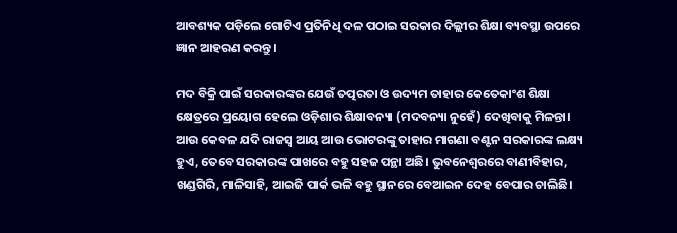ଆବଶ୍ୟକ ପଡ଼ିଲେ ଗୋଟିଏ ପ୍ରତିନିଧି ଦଳ ପଠାଇ ସରକାର ଦିଲ୍ଲୀର ଶିକ୍ଷା ବ୍ୟବସ୍ଥା ଉପରେ ଜ୍ଞାନ ଆହରଣ କରନ୍ତୁ।

ମଦ ବିକ୍ରି ପାଇଁ ସରକାରଙ୍କର ଯେଉଁ ତତ୍ପରତା ଓ ଉଦ୍ୟମ ତାହାର କେତେକାଂଶ ଶିକ୍ଷା କ୍ଷେତ୍ରରେ ପ୍ରୟୋଗ ହେଲେ ଓଡ଼ିଶାର ଶିକ୍ଷାବନ୍ୟା (ମଦବନ୍ୟା ନୁହେଁ) ଦେଖିବାକୁ ମିଳନ୍ତା। ଆଉ କେବଳ ଯଦି ରାଜସ୍ବ ଆୟ ଆଉ ଭୋଟରଙ୍କୁ ତାହାର ମାଗଣା ବଣ୍ଟନ ସରକାରଙ୍କ ଲକ୍ଷ୍ୟ ହୁଏ, ତେବେ ସରକାରଙ୍କ ପାଖରେ ବହୁ ସହଜ ପନ୍ଥା ଅଛି। ଭୁବନେଶ୍ବରରେ ବାଣୀବିହାର, ଖଣ୍ଡଗିରି, ମାଳିସାହି, ଆଇଜି ପାର୍କ ଭଳି ବହୁ ସ୍ଥାନରେ ବେଆଇନ ଦେହ ବେପାର ଚାଲିଛି।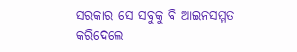ସରକାର ସେ ସବୁକୁ ବି ଆଇନସମ୍ମତ କରିଦେଲେ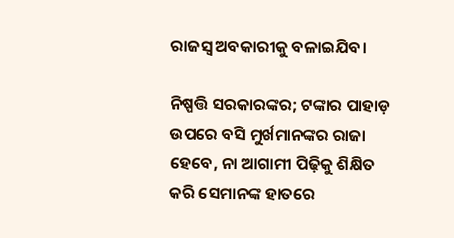ରାଜସ୍ବ ଅବକାରୀକୁ ବଳାଇଯିବ।

ନିଷ୍ପତ୍ତି ସରକାରଙ୍କର; ଟଙ୍କାର ପାହାଡ଼ ଉପରେ ବସି ମୁର୍ଖମାନଙ୍କର ରାଜା ହେବେ, ନା ଆଗାମୀ ପିଢ଼ିକୁ ଶିକ୍ଷିତ କରି ସେମାନଙ୍କ ହାତରେ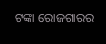ଟଙ୍କା ରୋଜଗାରର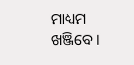ମାଧ୍ୟମ ଖଞ୍ଜିବେ।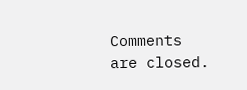Comments are closed.